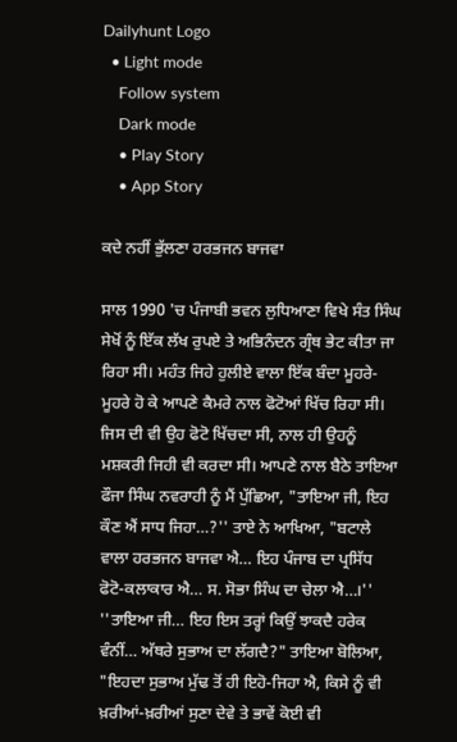Dailyhunt Logo
  • Light mode
    Follow system
    Dark mode
    • Play Story
    • App Story

ਕਦੇ ਨਹੀਂ ਭੁੱਲਣਾ ਹਰਭਜਨ ਬਾਜਵਾ

ਸਾਲ 1990 'ਚ ਪੰਜਾਬੀ ਭਵਨ ਲੁਧਿਆਣਾ ਵਿਖੇ ਸੰਤ ਸਿੰਘ ਸੇਖੋਂ ਨੂੰ ਇੱਕ ਲੱਖ ਰੁਪਏ ਤੇ ਅਭਿਨੰਦਨ ਗ੍ਰੰਥ ਭੇਟ ਕੀਤਾ ਜਾ ਰਿਹਾ ਸੀ। ਮਹੰਤ ਜਿਹੇ ਹੁਲੀਏ ਵਾਲਾ ਇੱਕ ਬੰਦਾ ਮੂਹਰੇ-ਮੂਹਰੇ ਹੋ ਕੇ ਆਪਣੇ ਕੈਮਰੇ ਨਾਲ ਫੋਟੋਆਂ ਖਿੱਚ ਰਿਹਾ ਸੀ। ਜਿਸ ਦੀ ਵੀ ਉਹ ਫੋਟੋ ਖਿੱਚਦਾ ਸੀ, ਨਾਲ ਹੀ ਉਹਨੂੰ ਮਸ਼ਕਰੀ ਜਿਹੀ ਵੀ ਕਰਦਾ ਸੀ। ਆਪਣੇ ਨਾਲ ਬੈਠੇ ਤਾਇਆ ਫੌਜਾ ਸਿੰਘ ਨਵਰਾਹੀ ਨੂੰ ਮੈਂ ਪੁੱਛਿਆ, "ਤਾਇਆ ਜੀ, ਇਹ ਕੌਣ ਐਂ ਸਾਧ ਜਿਹਾ…?'' ਤਾਏ ਨੇ ਆਖਿਆ, "ਬਟਾਲੇ ਵਾਲਾ ਹਰਭਜਨ ਬਾਜਵਾ ਐ… ਇਹ ਪੰਜਾਬ ਦਾ ਪ੍ਰਸਿੱਧ ਫੋਟੋ-ਕਲਾਕਾਰ ਐ… ਸ. ਸੋਭਾ ਸਿੰਘ ਦਾ ਚੇਲਾ ਐ…।'' ''ਤਾਇਆ ਜੀ… ਇਹ ਇਸ ਤਰ੍ਹਾਂ ਕਿਉਂ ਝਾਕਦੈ ਹਰੇਕ ਵੰਨੀਂ… ਅੱਥਰੇ ਸੁਭਾਅ ਦਾ ਲੱਗਦੈ?" ਤਾਇਆ ਬੋਲਿਆ, "ਇਹਦਾ ਸੁਭਾਅ ਮੁੱਢ ਤੋਂ ਹੀ ਇਹੋ-ਜਿਹਾ ਐ, ਕਿਸੇ ਨੂੰ ਵੀ ਖ਼ਰੀਆਂ-ਖ਼ਰੀਆਂ ਸੁਣਾ ਦੇਵੇ ਤੇ ਭਾਵੇਂ ਕੋਈ ਵੀ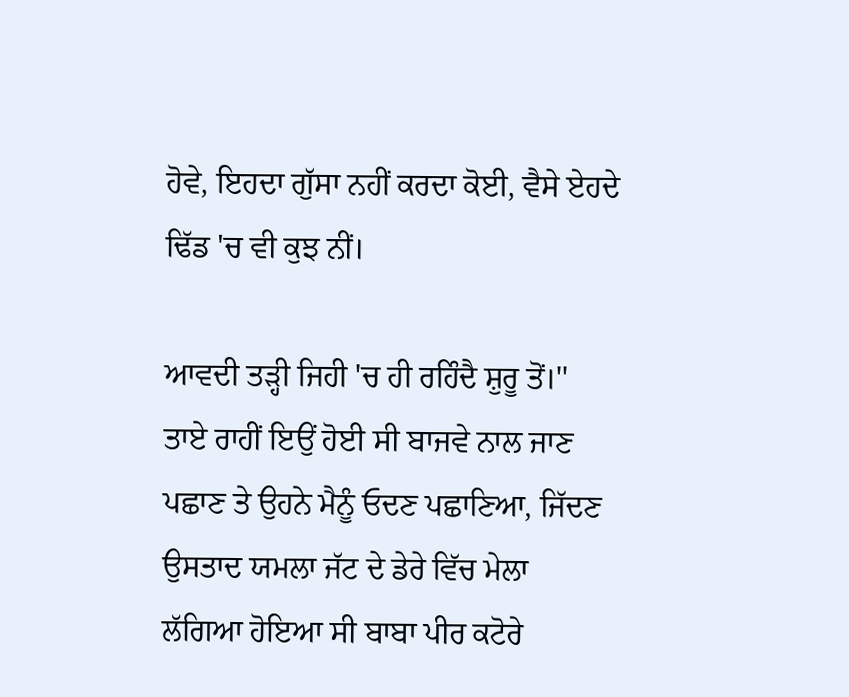ਹੋਵੇ, ਇਹਦਾ ਗੁੱਸਾ ਨਹੀਂ ਕਰਦਾ ਕੋਈ, ਵੈਸੇ ਏਹਦੇ ਢਿੱਡ 'ਚ ਵੀ ਕੁਝ ਨੀਂ।

ਆਵਦੀ ਤੜ੍ਹੀ ਜਿਹੀ 'ਚ ਹੀ ਰਹਿੰਦੈ ਸ਼ੁਰੂ ਤੋਂ।''
ਤਾਏ ਰਾਹੀਂ ਇਉਂ ਹੋਈ ਸੀ ਬਾਜਵੇ ਨਾਲ ਜਾਣ ਪਛਾਣ ਤੇ ਉਹਨੇ ਮੈਨੂੰ ਓਦਣ ਪਛਾਣਿਆ, ਜਿੱਦਣ ਉਸਤਾਦ ਯਮਲਾ ਜੱਟ ਦੇ ਡੇਰੇ ਵਿੱਚ ਮੇਲਾ ਲੱਗਿਆ ਹੋਇਆ ਸੀ ਬਾਬਾ ਪੀਰ ਕਟੋਰੇ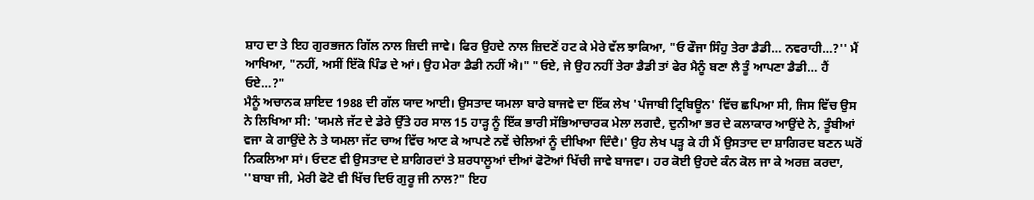ਸ਼ਾਹ ਦਾ ਤੇ ਇਹ ਗੁਰਭਜਨ ਗਿੱਲ ਨਾਲ ਜ਼ਿਦੀ ਜਾਵੇ। ਫਿਰ ਉਹਦੇ ਨਾਲ ਜ਼ਿਦਣੋਂ ਹਟ ਕੇ ਮੇਰੇ ਵੱਲ ਝਾਕਿਆ, "ਓ ਫੌਜਾ ਸਿੰਹੁ ਤੇਰਾ ਡੈਡੀ… ਨਵਰਾਹੀ…?'' ਮੈਂ ਆਖਿਆ, "ਨਹੀਂ, ਅਸੀਂ ਇੱਕੋ ਪਿੰਡ ਦੇ ਆਂ। ਉਹ ਮੇਰਾ ਡੈਡੀ ਨਹੀਂ ਐ।" "ਓਏ, ਜੇ ਉਹ ਨਹੀਂ ਤੇਰਾ ਡੈਡੀ ਤਾਂ ਫੇਰ ਮੈਨੂੰ ਬਣਾ ਲੈ ਤੂੰ ਆਪਣਾ ਡੈਡੀ… ਹੈਂ ਓਏ…?"
ਮੈਨੂੰ ਅਚਾਨਕ ਸ਼ਾਇਦ 1988 ਦੀ ਗੱਲ ਯਾਦ ਆਈ। ਉਸਤਾਦ ਯਮਲਾ ਬਾਰੇ ਬਾਜਵੇ ਦਾ ਇੱਕ ਲੇਖ 'ਪੰਜਾਬੀ ਟ੍ਰਿਬਿਊਨ' ਵਿੱਚ ਛਪਿਆ ਸੀ, ਜਿਸ ਵਿੱਚ ਉਸ ਨੇ ਲਿਖਿਆ ਸੀ: 'ਯਮਲੇ ਜੱਟ ਦੇ ਡੇਰੇ ਉੱਤੇ ਹਰ ਸਾਲ 15 ਹਾੜ੍ਹ ਨੂੰ ਇੱਕ ਭਾਰੀ ਸੱਭਿਆਚਾਰਕ ਮੇਲਾ ਲਗਦੈ, ਦੁਨੀਆ ਭਰ ਦੇ ਕਲਾਕਾਰ ਆਉਂਦੇ ਨੇ, ਤੂੰਬੀਆਂ ਵਜਾ ਕੇ ਗਾਉਂਦੇ ਨੇ ਤੇ ਯਮਲਾ ਜੱਟ ਚਾਅ ਵਿੱਚ ਆਣ ਕੇ ਆਪਣੇ ਨਵੇਂ ਚੇਲਿਆਂ ਨੂੰ ਦੀਖਿਆ ਦਿੰਦੈ।' ਉਹ ਲੇਖ ਪੜ੍ਹ ਕੇ ਹੀ ਮੈਂ ਉਸਤਾਦ ਦਾ ਸ਼ਾਗਿਰਦ ਬਣਨ ਘਰੋਂ ਨਿਕਲਿਆ ਸਾਂ। ਓਦਣ ਵੀ ਉਸਤਾਦ ਦੇ ਸ਼ਾਗਿਰਦਾਂ ਤੇ ਸ਼ਰਧਾਲੂਆਂ ਦੀਆਂ ਫੋਟੋਆਂ ਖਿੱਚੀ ਜਾਵੇ ਬਾਜਵਾ। ਹਰ ਕੋਈ ਉਹਦੇ ਕੰਨ ਕੋਲ ਜਾ ਕੇ ਅਰਜ਼ ਕਰਦਾ, ''ਬਾਬਾ ਜੀ, ਮੇਰੀ ਫੋਟੋ ਵੀ ਖਿੱਚ ਦਿਓ ਗੁਰੂ ਜੀ ਨਾਲ?" ਇਹ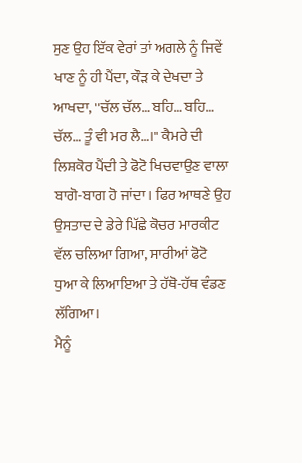ਸੁਣ ਉਹ ਇੱਕ ਵੇਰਾਂ ਤਾਂ ਅਗਲੇ ਨੂੰ ਜਿਵੇਂ ਖਾਣ ਨੂੰ ਹੀ ਪੈਂਦਾ, ਕੌੜ ਕੇ ਦੇਖਦਾ ਤੇ ਆਖਦਾ, ''ਚੱਲ ਚੱਲ… ਬਹਿ… ਬਹਿ… ਚੱਲ… ਤੂੰ ਵੀ ਮਰ ਲੈ…।" ਕੈਮਰੇ ਦੀ ਲਿਸ਼ਕੋਰ ਪੈਂਦੀ ਤੇ ਫੋਟੋ ਖਿਚਵਾਉਣ ਵਾਲਾ ਬਾਗੋ-ਬਾਗ ਹੋ ਜਾਂਦਾ। ਫਿਰ ਆਥਣੇ ਉਹ ਉਸਤਾਦ ਦੇ ਡੇਰੇ ਪਿੱਛੇ ਕੋਚਰ ਮਾਰਕੀਟ ਵੱਲ ਚਲਿਆ ਗਿਆ, ਸਾਰੀਆਂ ਫੋਟੋ ਧੁਆ ਕੇ ਲਿਆਇਆ ਤੇ ਹੱਥੋ-ਹੱਥ ਵੰਡਣ ਲੱਗਿਆ।
ਮੈਨੂੰ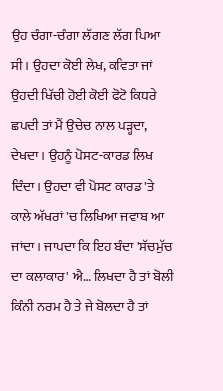ਉਹ ਚੰਗਾ-ਚੰਗਾ ਲੱਗਣ ਲੱਗ ਪਿਆ ਸੀ। ਉਹਦਾ ਕੋਈ ਲੇਖ, ਕਵਿਤਾ ਜਾਂ ਉਹਦੀ ਖਿੱਚੀ ਹੋਈ ਕੋਈ ਫੋਟੋ ਕਿਧਰੇ ਛਪਦੀ ਤਾਂ ਮੈਂ ਉਚੇਚ ਨਾਲ ਪੜ੍ਹਦਾ, ਦੇਖਦਾ। ਉਹਨੂੰ ਪੋਸਟ-ਕਾਰਡ ਲਿਖ ਦਿੰਦਾ। ਉਹਦਾ ਵੀ ਪੋਸਟ ਕਾਰਡ 'ਤੇ ਕਾਲੇ ਅੱਖਰਾਂ 'ਚ ਲਿਖਿਆ ਜਵਾਬ ਆ ਜਾਂਦਾ। ਜਾਪਦਾ ਕਿ ਇਹ ਬੰਦਾ 'ਸੱਚਮੁੱਚ ਦਾ ਕਲਾਕਾਰ' ਐ… ਲਿਖਦਾ ਹੈ ਤਾਂ ਬੋਲੀ ਕਿੰਨੀ ਨਰਮ ਹੈ ਤੇ ਜੇ ਬੋਲਦਾ ਹੈ ਤਾਂ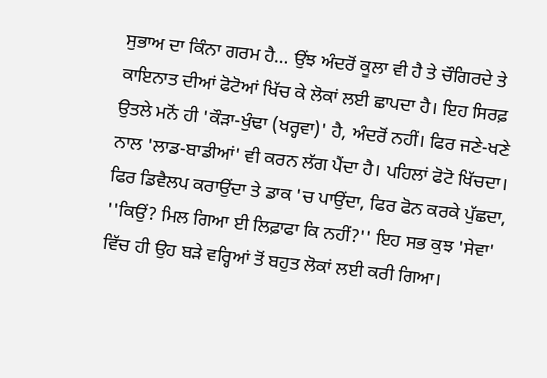ਸੁਭਾਅ ਦਾ ਕਿੰਨਾ ਗਰਮ ਹੈ… ਉਂਝ ਅੰਦਰੋਂ ਕੂਲਾ ਵੀ ਹੈ ਤੇ ਚੌਗਿਰਦੇ ਤੇ ਕਾਇਨਾਤ ਦੀਆਂ ਫੋਟੋਆਂ ਖਿੱਚ ਕੇ ਲੋਕਾਂ ਲਈ ਛਾਪਦਾ ਹੈ। ਇਹ ਸਿਰਫ਼ ਉਤਲੇ ਮਨੋਂ ਹੀ 'ਕੌੜਾ-ਖੁੰਢਾ (ਖਰ੍ਹਵਾ)' ਹੈ, ਅੰਦਰੋਂ ਨਹੀਂ। ਫਿਰ ਜਣੇ-ਖਣੇ ਨਾਲ 'ਲਾਡ-ਬਾਡੀਆਂ' ਵੀ ਕਰਨ ਲੱਗ ਪੈਂਦਾ ਹੈ। ਪਹਿਲਾਂ ਫੋਟੋ ਖਿੱਚਦਾ। ਫਿਰ ਡਿਵੈਲਪ ਕਰਾਉਂਦਾ ਤੇ ਡਾਕ 'ਚ ਪਾਉਂਦਾ, ਫਿਰ ਫੋਨ ਕਰਕੇ ਪੁੱਛਦਾ, ''ਕਿਉਂ? ਮਿਲ ਗਿਆ ਈ ਲਿਫ਼ਾਫਾ ਕਿ ਨਹੀਂ?'' ਇਹ ਸਭ ਕੁਝ 'ਸੇਵਾ' ਵਿੱਚ ਹੀ ਉਹ ਬੜੇ ਵਰ੍ਹਿਆਂ ਤੋਂ ਬਹੁਤ ਲੋਕਾਂ ਲਈ ਕਰੀ ਗਿਆ।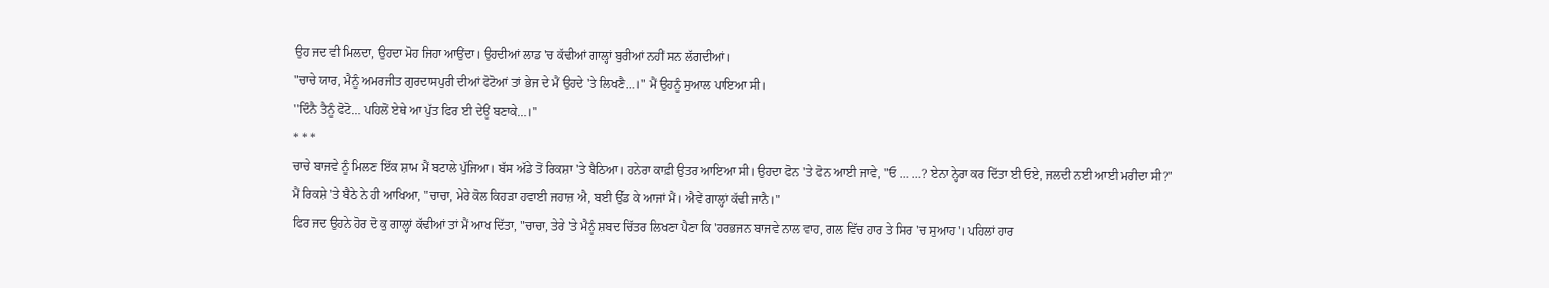ਉਹ ਜਦ ਵੀ ਮਿਲਦਾ, ਉਹਦਾ ਮੋਹ ਜਿਹਾ ਆਉਂਦਾ। ਉਹਦੀਆਂ ਲਾਡ 'ਚ ਕੱਢੀਆਂ ਗਾਲ੍ਹਾਂ ਬੁਰੀਆਂ ਨਹੀਂ ਸਨ ਲੱਗਦੀਆਂ।
"ਚਾਚੇ ਯਾਰ, ਮੈਨੂੰ ਅਮਰਜੀਤ ਗੁਰਦਾਸਪੁਰੀ ਦੀਆਂ ਫੋਟੋਆਂ ਤਾਂ ਭੇਜ ਦੇ ਮੈਂ ਉਹਦੇ 'ਤੇ ਲਿਖਣੈ…।" ਮੈਂ ਉਹਨੂੰ ਸੁਆਲ ਪਾਇਆ ਸੀ।
''ਦਿੰਨੈ ਤੈਨੂੰ ਫੋਟੋ… ਪਹਿਲੋਂ ਏਥੇ ਆ ਪੁੱਤ ਫਿਰ ਈ ਦੇਊਂ ਬਣਾਕੇ…।''
* * *
ਚਾਚੇ ਬਾਜਵੇ ਨੂੰ ਮਿਲਣ ਇੱਕ ਸ਼ਾਮ ਮੈਂ ਬਟਾਲੇ ਪੁੱਜਿਆ। ਬੱਸ ਅੱਡੇ ਤੋਂ ਰਿਕਸ਼ਾ 'ਤੇ ਬੈਠਿਆ। ਹਨੇਰਾ ਕਾਫ਼ੀ ਉਤਰ ਆਇਆ ਸੀ। ਉਹਦਾ ਫੋਨ 'ਤੇ ਫੋਨ ਆਈ ਜਾਵੇ, "ਓ … …? ਏਨਾ ਨ੍ਹੇਰਾ ਕਰ ਦਿੱਤਾ ਈ ਓਏ, ਜਲਦੀ ਨਈ ਆਈ ਮਰੀਦਾ ਸੀ?"
ਮੈਂ ਰਿਕਸ਼ੇ 'ਤੇ ਬੈਠੇ ਨੇ ਹੀ ਆਖਿਆ, "ਚਾਚਾ, ਮੇਰੇ ਕੋਲ ਕਿਹੜਾ ਹਵਾਈ ਜਹਾਜ਼ ਐ, ਬਈ ਉੱਡ ਕੇ ਆਜਾਂ ਮੈਂ। ਐਵੇਂ ਗਾਲ੍ਹਾਂ ਕੱਢੀ ਜਾਨੈ।"
ਫਿਰ ਜਦ ਉਹਨੇ ਹੋਰ ਦੋ ਕੁ ਗਾਲ੍ਹਾਂ ਕੱਢੀਆਂ ਤਾਂ ਮੈਂ ਆਖ ਦਿੱਤਾ, "ਚਾਚਾ, ਤੇਰੇ 'ਤੇ ਮੈਨੂੰ ਸ਼ਬਦ ਚਿੱਤਰ ਲਿਖਣਾ ਪੈਣਾ ਕਿ 'ਹਰਭਜਨ ਬਾਜਵੇ ਨਾਲ ਵਾਹ, ਗਲ ਵਿੱਚ ਹਾਰ ਤੇ ਸਿਰ 'ਚ ਸੁਆਹ'। ਪਹਿਲਾਂ ਹਾਰ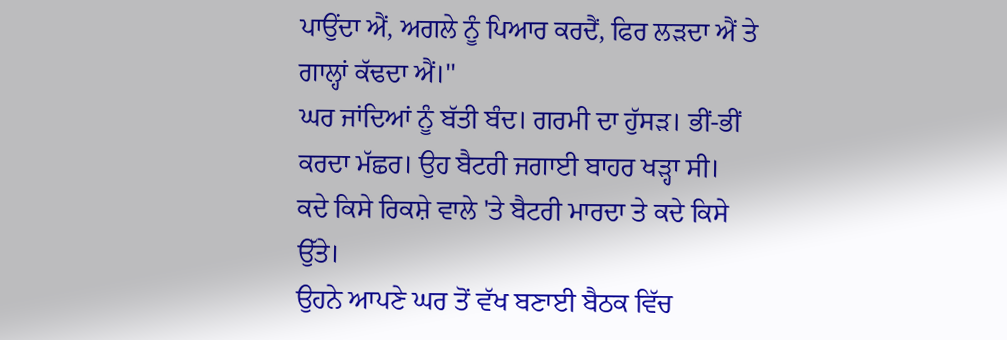ਪਾਉਂਦਾ ਐਂ, ਅਗਲੇ ਨੂੰ ਪਿਆਰ ਕਰਦੈਂ, ਫਿਰ ਲੜਦਾ ਐਂ ਤੇ ਗਾਲ੍ਹਾਂ ਕੱਢਦਾ ਐਂ।''
ਘਰ ਜਾਂਦਿਆਂ ਨੂੰ ਬੱਤੀ ਬੰਦ। ਗਰਮੀ ਦਾ ਹੁੱਸੜ। ਭੀਂ-ਭੀਂ ਕਰਦਾ ਮੱਛਰ। ਉਹ ਬੈਟਰੀ ਜਗਾਈ ਬਾਹਰ ਖੜ੍ਹਾ ਸੀ। ਕਦੇ ਕਿਸੇ ਰਿਕਸ਼ੇ ਵਾਲੇ 'ਤੇ ਬੈਟਰੀ ਮਾਰਦਾ ਤੇ ਕਦੇ ਕਿਸੇ ਉੱਤੇ।
ਉਹਨੇ ਆਪਣੇ ਘਰ ਤੋਂ ਵੱਖ ਬਣਾਈ ਬੈਠਕ ਵਿੱਚ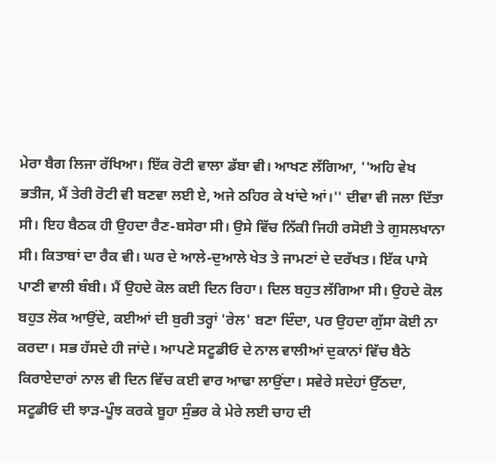ਮੇਰਾ ਬੈਗ ਲਿਜਾ ਰੱਖਿਆ। ਇੱਕ ਰੋਟੀ ਵਾਲਾ ਡੱਬਾ ਵੀ। ਆਖਣ ਲੱਗਿਆ, ''ਅਹਿ ਵੇਖ ਭਤੀਜ, ਮੈਂ ਤੇਰੀ ਰੋਟੀ ਵੀ ਬਣਵਾ ਲਈ ਏ, ਅਜੇ ਠਹਿਰ ਕੇ ਖਾਂਦੇ ਆਂ।'' ਦੀਵਾ ਵੀ ਜਲਾ ਦਿੱਤਾ ਸੀ। ਇਹ ਬੈਠਕ ਹੀ ਉਹਦਾ ਰੈਣ-ਬਸੇਰਾ ਸੀ। ਉਸੇ ਵਿੱਚ ਨਿੱਕੀ ਜਿਹੀ ਰਸੋਈ ਤੇ ਗੁਸਲਖਾਨਾ ਸੀ। ਕਿਤਾਬਾਂ ਦਾ ਰੈਕ ਵੀ। ਘਰ ਦੇ ਆਲੇ-ਦੁਆਲੇ ਖੇਤ ਤੇ ਜਾਮਣਾਂ ਦੇ ਦਰੱਖਤ। ਇੱਕ ਪਾਸੇ ਪਾਣੀ ਵਾਲੀ ਬੰਬੀ। ਮੈਂ ਉਹਦੇ ਕੋਲ ਕਈ ਦਿਨ ਰਿਹਾ। ਦਿਲ ਬਹੁਤ ਲੱਗਿਆ ਸੀ। ਉਹਦੇ ਕੋਲ ਬਹੁਤ ਲੋਕ ਆਉਂਦੇ, ਕਈਆਂ ਦੀ ਬੁਰੀ ਤਰ੍ਹਾਂ 'ਰੇਲ' ਬਣਾ ਦਿੰਦਾ, ਪਰ ਉਹਦਾ ਗੁੱਸਾ ਕੋਈ ਨਾ ਕਰਦਾ। ਸਭ ਹੱਸਦੇ ਹੀ ਜਾਂਦੇ। ਆਪਣੇ ਸਟੂਡੀਓ ਦੇ ਨਾਲ ਵਾਲੀਆਂ ਦੁਕਾਨਾਂ ਵਿੱਚ ਬੈਠੇ ਕਿਰਾਏਦਾਰਾਂ ਨਾਲ ਵੀ ਦਿਨ ਵਿੱਚ ਕਈ ਵਾਰ ਆਢਾ ਲਾਉਂਦਾ। ਸਵੇਰੇ ਸਦੇਹਾਂ ਉੱਠਦਾ, ਸਟੂਡੀਓ ਦੀ ਝਾੜ-ਪੂੰਝ ਕਰਕੇ ਬੂਹਾ ਸੁੰਭਰ ਕੇ ਮੇਰੇ ਲਈ ਚਾਹ ਦੀ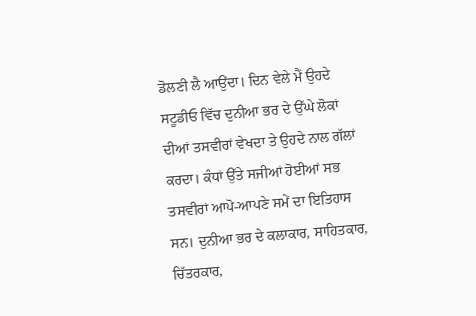ਡੋਲਣੀ ਲੈ ਆਉਂਦਾ। ਦਿਨ ਵੇਲੇ ਮੈਂ ਉਹਦੇ ਸਟੂਡੀਓ ਵਿੱਚ ਦੁਨੀਆ ਭਰ ਦੇ ਉੱਘੇ ਲੋਕਾਂ ਦੀਆਂ ਤਸਵੀਰਾਂ ਵੇਖਦਾ ਤੇ ਉਹਦੇ ਨਾਲ ਗੱਲਾਂ ਕਰਦਾ। ਕੰਧਾਂ ਉੱਤੇ ਸਜੀਆਂ ਹੋਈਆਂ ਸਭ ਤਸਵੀਰਾਂ ਆਪੋ-ਆਪਣੇ ਸਮੇਂ ਦਾ ਇਤਿਹਾਸ ਸਨ। ਦੁਨੀਆ ਭਰ ਦੇ ਕਲਾਕਾਰ, ਸਾਹਿਤਕਾਰ, ਚਿੱਤਰਕਾਰ,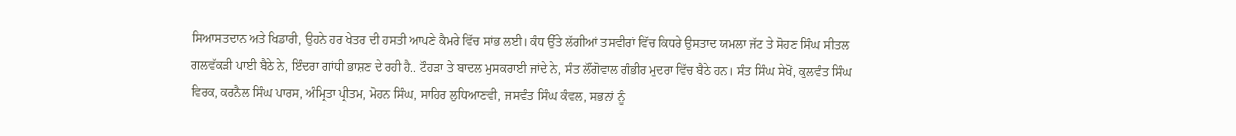ਸਿਆਸਤਦਾਨ ਅਤੇ ਖਿਡਾਰੀ, ਉਹਨੇ ਹਰ ਖੇਤਰ ਦੀ ਹਸਤੀ ਆਪਣੇ ਕੈਮਰੇ ਵਿੱਚ ਸਾਂਭ ਲਈ। ਕੰਧ ਉੱਤੇ ਲੱਗੀਆਂ ਤਸਵੀਰਾਂ ਵਿੱਚ ਕਿਧਰੇ ਉਸਤਾਦ ਯਮਲਾ ਜੱਟ ਤੇ ਸੋਹਣ ਸਿੰਘ ਸੀਤਲ ਗਲਵੱਕੜੀ ਪਾਈ ਬੈਠੇ ਨੇ, ਇੰਦਰਾ ਗਾਂਧੀ ਭਾਸ਼ਣ ਦੇ ਰਹੀ ਹੈ.. ਟੌਹੜਾ ਤੇ ਬਾਦਲ ਮੁਸਕਰਾਈ ਜਾਂਦੇ ਨੇ, ਸੰਤ ਲੌਂਗੋਵਾਲ ਗੰਭੀਰ ਮੁਦਰਾ ਵਿੱਚ ਬੈਠੇ ਹਨ। ਸੰਤ ਸਿੰਘ ਸੇਖੋਂ, ਕੁਲਵੰਤ ਸਿੰਘ ਵਿਰਕ, ਕਰਨੈਲ ਸਿੰਘ ਪਾਰਸ, ਅੰਮ੍ਰਿਤਾ ਪ੍ਰੀਤਮ, ਮੋਹਨ ਸਿੰਘ, ਸਾਹਿਰ ਲੁਧਿਆਣਵੀ, ਜਸਵੰਤ ਸਿੰਘ ਕੰਵਲ, ਸਭਨਾਂ ਨੂੰ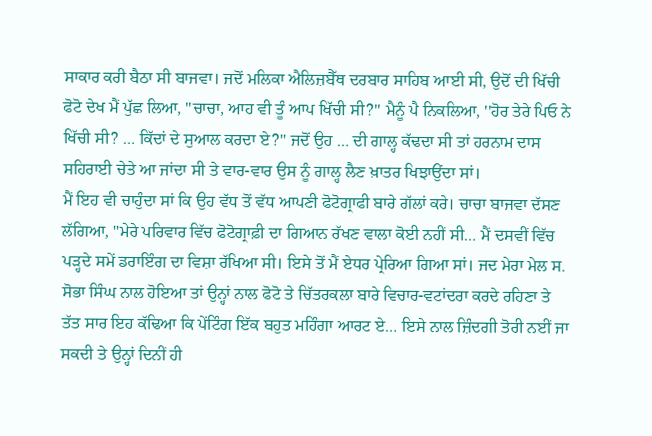ਸਾਕਾਰ ਕਰੀ ਬੈਠਾ ਸੀ ਬਾਜਵਾ। ਜਦੋਂ ਮਲਿਕਾ ਐਲਿਜ਼ਬੈੱਥ ਦਰਬਾਰ ਸਾਹਿਬ ਆਈ ਸੀ, ਉਦੋਂ ਦੀ ਖਿੱਚੀ ਫੋਟੋ ਦੇਖ ਮੈਂ ਪੁੱਛ ਲਿਆ, "ਚਾਚਾ, ਆਹ ਵੀ ਤੂੰ ਆਪ ਖਿੱਚੀ ਸੀ?'' ਮੈਨੂੰ ਪੈ ਨਿਕਲਿਆ, ''ਹੋਰ ਤੇਰੇ ਪਿਓ ਨੇ ਖਿੱਚੀ ਸੀ? … ਕਿੱਦਾਂ ਦੇ ਸੁਆਲ ਕਰਦਾ ਏ?'' ਜਦੋਂ ਉਹ … ਦੀ ਗਾਲ੍ਹ ਕੱਢਦਾ ਸੀ ਤਾਂ ਹਰਨਾਮ ਦਾਸ ਸਹਿਰਾਈ ਚੇਤੇ ਆ ਜਾਂਦਾ ਸੀ ਤੇ ਵਾਰ-ਵਾਰ ਉਸ ਨੂੰ ਗਾਲ੍ਹ ਲੈਣ ਖ਼ਾਤਰ ਖਿਝਾਉਂਦਾ ਸਾਂ।
ਮੈਂ ਇਹ ਵੀ ਚਾਹੁੰਦਾ ਸਾਂ ਕਿ ਉਹ ਵੱਧ ਤੋਂ ਵੱਧ ਆਪਣੀ ਫੋਟੋਗ੍ਰਾਫੀ ਬਾਰੇ ਗੱਲਾਂ ਕਰੇ। ਚਾਚਾ ਬਾਜਵਾ ਦੱਸਣ ਲੱਗਿਆ, "ਮੇਰੇ ਪਰਿਵਾਰ ਵਿੱਚ ਫੋਟੋਗ੍ਰਾਫ਼ੀ ਦਾ ਗਿਆਨ ਰੱਖਣ ਵਾਲਾ ਕੋਈ ਨਹੀਂ ਸੀ… ਮੈਂ ਦਸਵੀਂ ਵਿੱਚ ਪੜ੍ਹਦੇ ਸਮੇਂ ਡਰਾਇੰਗ ਦਾ ਵਿਸ਼ਾ ਰੱਖਿਆ ਸੀ। ਇਸੇ ਤੋਂ ਮੈਂ ਏਧਰ ਪ੍ਰੇਰਿਆ ਗਿਆ ਸਾਂ। ਜਦ ਮੇਰਾ ਮੇਲ ਸ. ਸੋਭਾ ਸਿੰਘ ਨਾਲ ਹੋਇਆ ਤਾਂ ਉਨ੍ਹਾਂ ਨਾਲ ਫੋਟੋ ਤੇ ਚਿੱਤਰਕਲਾ ਬਾਰੇ ਵਿਚਾਰ-ਵਟਾਂਦਰਾ ਕਰਦੇ ਰਹਿਣਾ ਤੇ ਤੱਤ ਸਾਰ ਇਹ ਕੱਢਿਆ ਕਿ ਪੇਂਟਿੰਗ ਇੱਕ ਬਹੁਤ ਮਹਿੰਗਾ ਆਰਟ ਏ… ਇਸੇ ਨਾਲ ਜ਼ਿੰਦਗੀ ਤੋਰੀ ਨਈਂ ਜਾ ਸਕਦੀ ਤੇ ਉਨ੍ਹਾਂ ਦਿਨੀਂ ਹੀ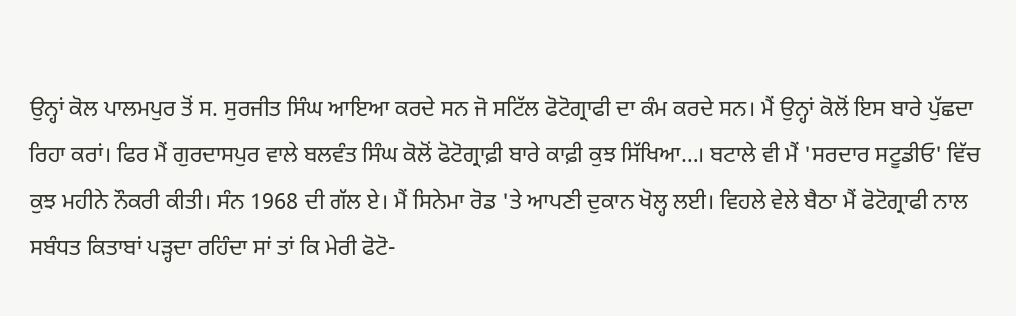ਉਨ੍ਹਾਂ ਕੋਲ ਪਾਲਮਪੁਰ ਤੋਂ ਸ. ਸੁਰਜੀਤ ਸਿੰਘ ਆਇਆ ਕਰਦੇ ਸਨ ਜੋ ਸਟਿੱਲ ਫੋਟੋਗ੍ਰਾਫੀ ਦਾ ਕੰਮ ਕਰਦੇ ਸਨ। ਮੈਂ ਉਨ੍ਹਾਂ ਕੋਲੋਂ ਇਸ ਬਾਰੇ ਪੁੱਛਦਾ ਰਿਹਾ ਕਰਾਂ। ਫਿਰ ਮੈਂ ਗੁਰਦਾਸਪੁਰ ਵਾਲੇ ਬਲਵੰਤ ਸਿੰਘ ਕੋਲੋਂ ਫੋਟੋਗ੍ਰਾਫ਼ੀ ਬਾਰੇ ਕਾਫ਼ੀ ਕੁਝ ਸਿੱਖਿਆ…। ਬਟਾਲੇ ਵੀ ਮੈਂ 'ਸਰਦਾਰ ਸਟੂਡੀਓ' ਵਿੱਚ ਕੁਝ ਮਹੀਨੇ ਨੌਕਰੀ ਕੀਤੀ। ਸੰਨ 1968 ਦੀ ਗੱਲ ਏ। ਮੈਂ ਸਿਨੇਮਾ ਰੋਡ 'ਤੇ ਆਪਣੀ ਦੁਕਾਨ ਖੋਲ੍ਹ ਲਈ। ਵਿਹਲੇ ਵੇਲੇ ਬੈਠਾ ਮੈਂ ਫੋਟੋਗ੍ਰਾਫੀ ਨਾਲ ਸਬੰਧਤ ਕਿਤਾਬਾਂ ਪੜ੍ਹਦਾ ਰਹਿੰਦਾ ਸਾਂ ਤਾਂ ਕਿ ਮੇਰੀ ਫੋਟੋ-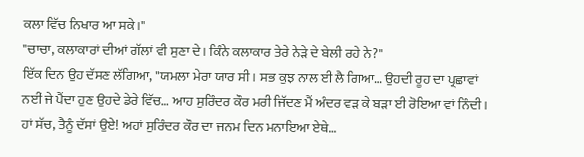ਕਲਾ ਵਿੱਚ ਨਿਖਾਰ ਆ ਸਕੇ।"
"ਚਾਚਾ, ਕਲਾਕਾਰਾਂ ਦੀਆਂ ਗੱਲਾਂ ਵੀ ਸੁਣਾ ਦੇ। ਕਿੰਨੇ ਕਲਾਕਾਰ ਤੇਰੇ ਨੇੜੇ ਦੇ ਬੇਲੀ ਰਹੇ ਨੇ?''
ਇੱਕ ਦਿਨ ਉਹ ਦੱਸਣ ਲੱਗਿਆ, ''ਯਮਲਾ ਮੇਰਾ ਯਾਰ ਸੀ। ਸਭ ਕੁਝ ਨਾਲ ਈ ਲੈ ਗਿਆ… ਉਹਦੀ ਰੂਹ ਦਾ ਪ੍ਰਛਾਵਾਂ ਨਈਂ ਜੇ ਪੈਂਦਾ ਹੁਣ ਉਹਦੇ ਡੇਰੇ ਵਿੱਚ… ਆਹ ਸੁਰਿੰਦਰ ਕੌਰ ਮਰੀ ਜਿੱਦਣ ਮੈਂ ਅੰਦਰ ਵੜ ਕੇ ਬੜਾ ਈ ਰੋਇਆ ਵਾਂ ਨਿੰਦੀ। ਹਾਂ ਸੱਚ, ਤੈਨੂੰ ਦੱਸਾਂ ਉਏ! ਅਹਾਂ ਸੁਰਿੰਦਰ ਕੌਰ ਦਾ ਜਨਮ ਦਿਨ ਮਨਾਇਆ ਏਥੇ…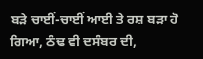ਬੜੇ ਚਾਈਂ-ਚਾਈਂ ਆਈ ਤੇ ਰਸ਼ ਬੜਾ ਹੋ ਗਿਆ, ਠੰਢ ਵੀ ਦਸੰਬਰ ਦੀ,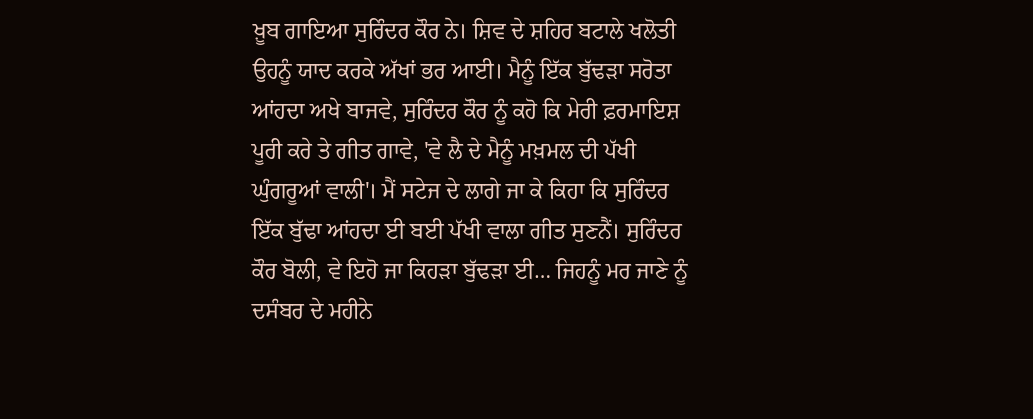ਖ਼ੂਬ ਗਾਇਆ ਸੁਰਿੰਦਰ ਕੌਰ ਨੇ। ਸ਼ਿਵ ਦੇ ਸ਼ਹਿਰ ਬਟਾਲੇ ਖਲੋਤੀ ਉਹਨੂੰ ਯਾਦ ਕਰਕੇ ਅੱਖਾਂ ਭਰ ਆਈ। ਮੈਨੂੰ ਇੱਕ ਬੁੱਢੜਾ ਸਰੋਤਾ ਆਂਹਦਾ ਅਖੇ ਬਾਜਵੇ, ਸੁਰਿੰਦਰ ਕੌਰ ਨੂੰ ਕਹੋ ਕਿ ਮੇਰੀ ਫ਼ਰਮਾਇਸ਼ ਪੂਰੀ ਕਰੇ ਤੇ ਗੀਤ ਗਾਵੇ, 'ਵੇ ਲੈ ਦੇ ਮੈਨੂੰ ਮਖ਼ਮਲ ਦੀ ਪੱਖੀ ਘੁੰਗਰੂਆਂ ਵਾਲੀ'। ਮੈਂ ਸਟੇਜ ਦੇ ਲਾਗੇ ਜਾ ਕੇ ਕਿਹਾ ਕਿ ਸੁਰਿੰਦਰ ਇੱਕ ਬੁੱਢਾ ਆਂਹਦਾ ਈ ਬਈ ਪੱਖੀ ਵਾਲਾ ਗੀਤ ਸੁਣਨੈਂ। ਸੁਰਿੰਦਰ ਕੌਰ ਬੋਲੀ, ਵੇ ਇਹੋ ਜਾ ਕਿਹੜਾ ਬੁੱਢੜਾ ਈ… ਜਿਹਨੂੰ ਮਰ ਜਾਣੇ ਨੂੰ ਦਸੰਬਰ ਦੇ ਮਹੀਨੇ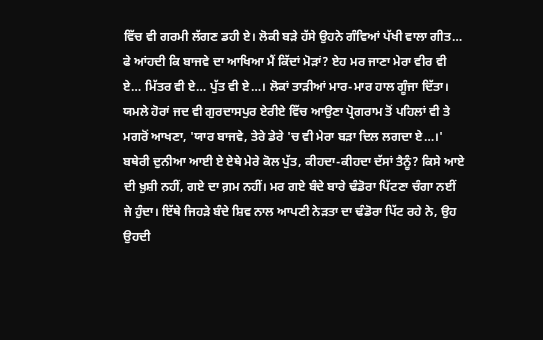ਵਿੱਚ ਵੀ ਗਰਮੀ ਲੱਗਣ ਡਹੀ ਏ। ਲੋਕੀ ਬੜੇ ਹੱਸੇ ਉਹਨੇ ਗੰਵਿਆਂ ਪੱਖੀ ਵਾਲਾ ਗੀਤ… ਫੇ ਆਂਹਦੀ ਕਿ ਬਾਜਵੇ ਦਾ ਆਖਿਆ ਮੈਂ ਕਿੱਦਾਂ ਮੋੜਾਂ? ਏਹ ਮਰ ਜਾਣਾ ਮੇਰਾ ਵੀਰ ਵੀ ਏ… ਮਿੱਤਰ ਵੀ ਏ… ਪੁੱਤ ਵੀ ਏ…। ਲੋਕਾਂ ਤਾੜੀਆਂ ਮਾਰ-ਮਾਰ ਹਾਲ ਗੂੰਜਾ ਦਿੱਤਾ। ਯਮਲੇ ਹੋਰਾਂ ਜਦ ਵੀ ਗੁਰਦਾਸਪੁਰ ਏਰੀਏ ਵਿੱਚ ਆਉਣਾ ਪ੍ਰੋਗਰਾਮ ਤੋਂ ਪਹਿਲਾਂ ਵੀ ਤੇ ਮਗਰੋਂ ਆਖਣਾ, 'ਯਾਰ ਬਾਜਵੇ, ਤੇਰੇ ਡੇਰੇ 'ਚ ਵੀ ਮੇਰਾ ਬੜਾ ਦਿਲ ਲਗਦਾ ਏ…।' ਬਥੇਰੀ ਦੁਨੀਆ ਆਈ ਏ ਏਥੇ ਮੇਰੇ ਕੋਲ ਪੁੱਤ, ਕੀਹਦਾ-ਕੀਹਦਾ ਦੱਸਾਂ ਤੈਨੂੰ? ਕਿਸੇ ਆਏ ਦੀ ਖ਼ੁਸ਼ੀ ਨਹੀਂ, ਗਏ ਦਾ ਗ਼ਮ ਨਹੀਂ। ਮਰ ਗਏ ਬੰਦੇ ਬਾਰੇ ਢੰਡੋਰਾ ਪਿੱਟਣਾ ਚੰਗਾ ਨਈਂ ਜੇ ਹੁੰਦਾ। ਇੱਥੇ ਜਿਹੜੇ ਬੰਦੇ ਸ਼ਿਵ ਨਾਲ ਆਪਣੀ ਨੇੜਤਾ ਦਾ ਢੰਡੋਰਾ ਪਿੱਟ ਰਹੇ ਨੇ, ਉਹ ਉਹਦੀ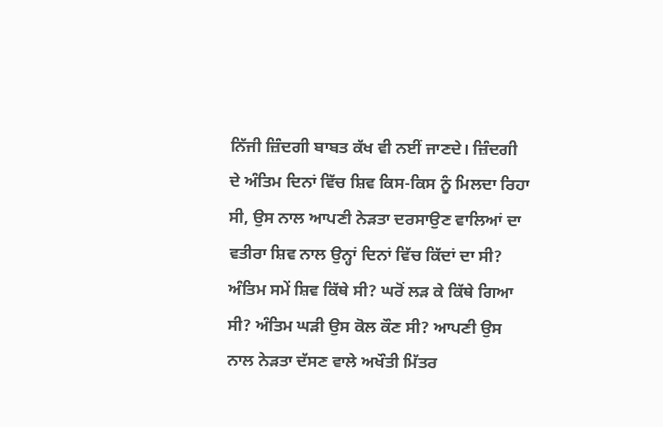ਨਿੱਜੀ ਜ਼ਿੰਦਗੀ ਬਾਬਤ ਕੱਖ ਵੀ ਨਈਂ ਜਾਣਦੇ। ਜ਼ਿੰਦਗੀ ਦੇ ਅੰਤਿਮ ਦਿਨਾਂ ਵਿੱਚ ਸ਼ਿਵ ਕਿਸ-ਕਿਸ ਨੂੰ ਮਿਲਦਾ ਰਿਹਾ ਸੀ, ਉਸ ਨਾਲ ਆਪਣੀ ਨੇੜਤਾ ਦਰਸਾਉਣ ਵਾਲਿਆਂ ਦਾ ਵਤੀਰਾ ਸ਼ਿਵ ਨਾਲ ਉਨ੍ਹਾਂ ਦਿਨਾਂ ਵਿੱਚ ਕਿੱਦਾਂ ਦਾ ਸੀ? ਅੰਤਿਮ ਸਮੇਂ ਸ਼ਿਵ ਕਿੱਥੇ ਸੀ? ਘਰੋਂ ਲੜ ਕੇ ਕਿੱਥੇ ਗਿਆ ਸੀ? ਅੰਤਿਮ ਘੜੀ ਉਸ ਕੋਲ ਕੌਣ ਸੀ? ਆਪਣੀ ਉਸ ਨਾਲ ਨੇੜਤਾ ਦੱਸਣ ਵਾਲੇ ਅਖੌਤੀ ਮਿੱਤਰ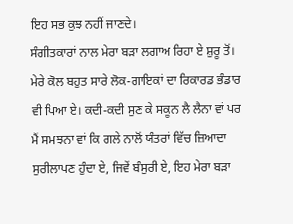ਇਹ ਸਭ ਕੁਝ ਨਹੀਂ ਜਾਣਦੇ।
ਸੰਗੀਤਕਾਰਾਂ ਨਾਲ ਮੇਰਾ ਬੜਾ ਲਗਾਅ ਰਿਹਾ ਏ ਸ਼ੁਰੂ ਤੋਂ। ਮੇਰੇ ਕੋਲ ਬਹੁਤ ਸਾਰੇ ਲੋਕ-ਗਾਇਕਾਂ ਦਾ ਰਿਕਾਰਡ ਭੰਡਾਰ ਵੀ ਪਿਆ ਏ। ਕਦੀ-ਕਦੀ ਸੁਣ ਕੇ ਸਕੂਨ ਲੈ ਲੈਨਾ ਵਾਂ ਪਰ ਮੈਂ ਸਮਝਨਾ ਵਾਂ ਕਿ ਗਲੇ ਨਾਲੋਂ ਯੰਤਰਾਂ ਵਿੱਚ ਜ਼ਿਆਦਾ ਸੁਰੀਲਾਪਣ ਹੁੰਦਾ ਏ, ਜਿਵੇਂ ਬੰਸੁਰੀ ਏ, ਇਹ ਮੇਰਾ ਬੜਾ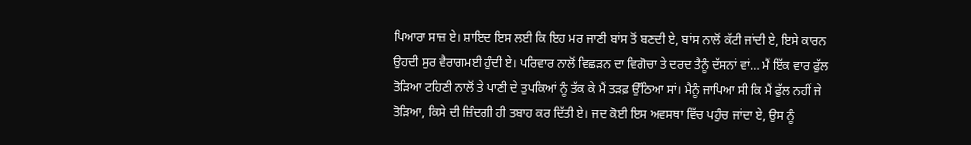ਪਿਆਰਾ ਸਾਜ਼ ਏ। ਸ਼ਾਇਦ ਇਸ ਲਈ ਕਿ ਇਹ ਮਰ ਜਾਣੀ ਬਾਂਸ ਤੋਂ ਬਣਦੀ ਏ, ਬਾਂਸ ਨਾਲੋਂ ਕੱਟੀ ਜਾਂਦੀ ਏ, ਇਸੇ ਕਾਰਨ ਉਹਦੀ ਸੁਰ ਵੈਰਾਗਮਈ ਹੁੰਦੀ ਏ। ਪਰਿਵਾਰ ਨਾਲੋਂ ਵਿਛੜਨ ਦਾ ਵਿਗੋਚਾ ਤੇ ਦਰਦ ਤੈਨੂੰ ਦੱਸਨਾਂ ਵਾਂ… ਮੈਂ ਇੱਕ ਵਾਰ ਫੁੱਲ ਤੋੜਿਆ ਟਹਿਣੀ ਨਾਲੋਂ ਤੇ ਪਾਣੀ ਦੇ ਤੁਪਕਿਆਂ ਨੂੰ ਤੱਕ ਕੇ ਮੈਂ ਤੜਫ਼ ਉੱਠਿਆ ਸਾਂ। ਮੈਨੂੰ ਜਾਪਿਆ ਸੀ ਕਿ ਮੈਂ ਫੁੱਲ ਨਹੀਂ ਜੇ ਤੋੜਿਆ, ਕਿਸੇ ਦੀ ਜ਼ਿੰਦਗੀ ਹੀ ਤਬਾਹ ਕਰ ਦਿੱਤੀ ਏ। ਜਦ ਕੋਈ ਇਸ ਅਵਸਥਾ ਵਿੱਚ ਪਹੁੰਚ ਜਾਂਦਾ ਏ, ਉਸ ਨੂੰ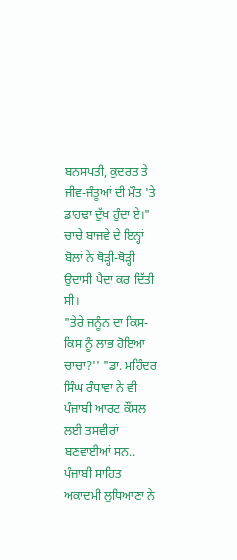ਬਨਸਪਤੀ, ਕੁਦਰਤ ਤੇ ਜੀਵ-ਜੰਤੂਆਂ ਦੀ ਮੌਤ 'ਤੇ ਡਾਹਢਾ ਦੁੱਖ ਹੁੰਦਾ ਏ।" ਚਾਚੇ ਬਾਜਵੇ ਦੇ ਇਨ੍ਹਾਂ ਬੋਲਾਂ ਨੇ ਥੋੜ੍ਹੀ-ਥੋੜ੍ਹੀ ਉਦਾਸੀ ਪੈਦਾ ਕਰ ਦਿੱਤੀ ਸੀ।
"ਤੇਰੇ ਜਨੂੰਨ ਦਾ ਕਿਸ-ਕਿਸ ਨੂੰ ਲਾਭ ਹੋਇਆ ਚਾਚਾ?'' "ਡਾ. ਮਹਿੰਦਰ ਸਿੰਘ ਰੰਧਾਵਾ ਨੇ ਵੀ ਪੰਜਾਬੀ ਆਰਟ ਕੌਂਸਲ ਲਈ ਤਸਵੀਰਾਂ ਬਣਵਾਈਆਂ ਸਨ.. ਪੰਜਾਬੀ ਸਾਹਿਤ ਅਕਾਦਮੀ ਲੁਧਿਆਣਾ ਨੇ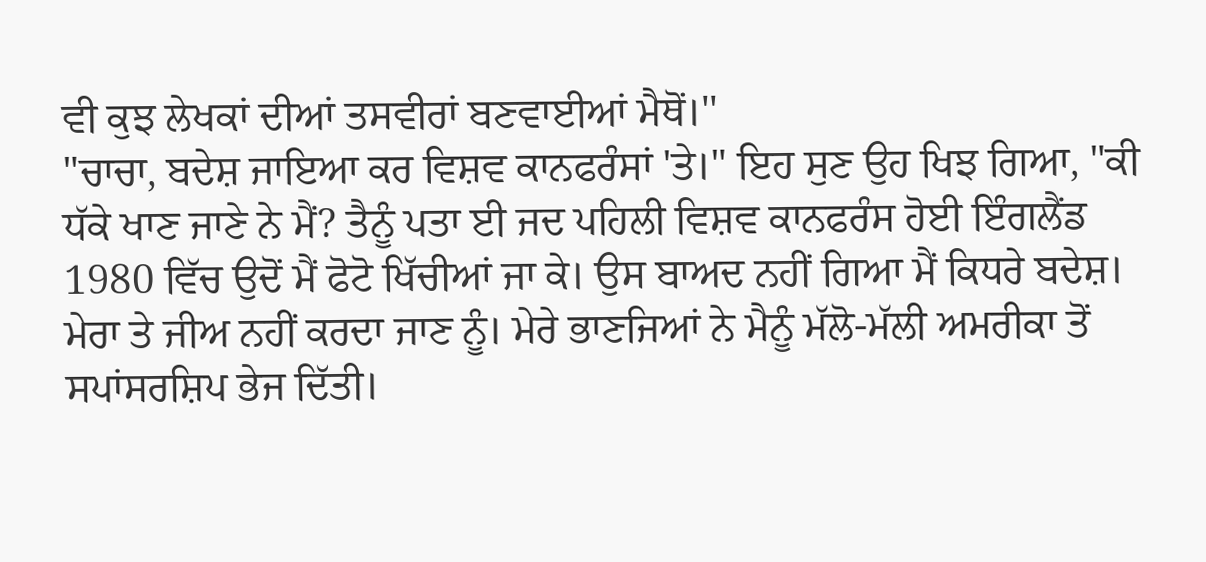ਵੀ ਕੁਝ ਲੇਖਕਾਂ ਦੀਆਂ ਤਸਵੀਰਾਂ ਬਣਵਾਈਆਂ ਮੈਥੋਂ।''
"ਚਾਚਾ, ਬਦੇਸ਼ ਜਾਇਆ ਕਰ ਵਿਸ਼ਵ ਕਾਨਫਰੰਸਾਂ 'ਤੇ।" ਇਹ ਸੁਣ ਉਹ ਖਿਝ ਗਿਆ, "ਕੀ ਧੱਕੇ ਖਾਣ ਜਾਣੇ ਨੇ ਮੈਂ? ਤੈਨੂੰ ਪਤਾ ਈ ਜਦ ਪਹਿਲੀ ਵਿਸ਼ਵ ਕਾਨਫਰੰਸ ਹੋਈ ਇੰਗਲੈਂਡ 1980 ਵਿੱਚ ਉਦੋਂ ਮੈਂ ਫੋਟੋ ਖਿੱਚੀਆਂ ਜਾ ਕੇ। ਉਸ ਬਾਅਦ ਨਹੀਂ ਗਿਆ ਮੈਂ ਕਿਧਰੇ ਬਦੇਸ਼। ਮੇਰਾ ਤੇ ਜੀਅ ਨਹੀਂ ਕਰਦਾ ਜਾਣ ਨੂੰ। ਮੇਰੇ ਭਾਣਜਿਆਂ ਨੇ ਮੈਨੂੰ ਮੱਲੋ-ਮੱਲੀ ਅਮਰੀਕਾ ਤੋਂ ਸਪਾਂਸਰਸ਼ਿਪ ਭੇਜ ਦਿੱਤੀ।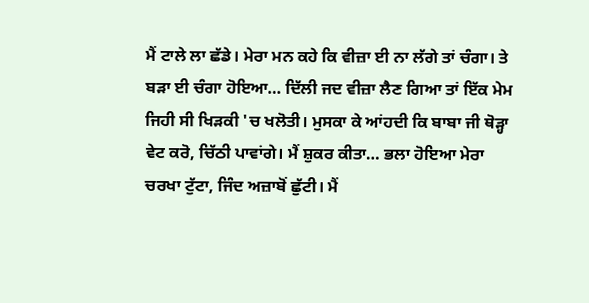ਮੈਂ ਟਾਲੇ ਲਾ ਛੱਡੇ। ਮੇਰਾ ਮਨ ਕਹੇ ਕਿ ਵੀਜ਼ਾ ਈ ਨਾ ਲੱਗੇ ਤਾਂ ਚੰਗਾ। ਤੇ ਬੜਾ ਈ ਚੰਗਾ ਹੋਇਆ… ਦਿੱਲੀ ਜਦ ਵੀਜ਼ਾ ਲੈਣ ਗਿਆ ਤਾਂ ਇੱਕ ਮੇਮ ਜਿਹੀ ਸੀ ਖਿੜਕੀ 'ਚ ਖਲੋਤੀ। ਮੁਸਕਾ ਕੇ ਆਂਹਦੀ ਕਿ ਬਾਬਾ ਜੀ ਥੋੜ੍ਹਾ ਵੇਟ ਕਰੋ, ਚਿੱਠੀ ਪਾਵਾਂਗੇ। ਮੈਂ ਸ਼ੁਕਰ ਕੀਤਾ… ਭਲਾ ਹੋਇਆ ਮੇਰਾ ਚਰਖਾ ਟੁੱਟਾ, ਜਿੰਦ ਅਜ਼ਾਬੋਂ ਛੁੱਟੀ। ਮੈਂ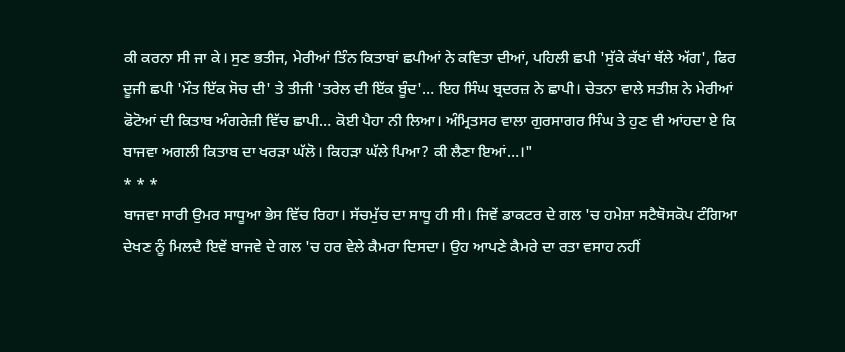ਕੀ ਕਰਨਾ ਸੀ ਜਾ ਕੇ। ਸੁਣ ਭਤੀਜ, ਮੇਰੀਆਂ ਤਿੰਨ ਕਿਤਾਬਾਂ ਛਪੀਆਂ ਨੇ ਕਵਿਤਾ ਦੀਆਂ, ਪਹਿਲੀ ਛਪੀ 'ਸੁੱਕੇ ਕੱਖਾਂ ਥੱਲੇ ਅੱਗ', ਫਿਰ ਦੂਜੀ ਛਪੀ 'ਮੌਤ ਇੱਕ ਸੋਚ ਦੀ' ਤੇ ਤੀਜੀ 'ਤਰੇਲ ਦੀ ਇੱਕ ਬੂੰਦ'… ਇਹ ਸਿੰਘ ਬ੍ਰਦਰਜ਼ ਨੇ ਛਾਪੀ। ਚੇਤਨਾ ਵਾਲੇ ਸਤੀਸ਼ ਨੇ ਮੇਰੀਆਂ ਫੋਟੋਆਂ ਦੀ ਕਿਤਾਬ ਅੰਗਰੇਜ਼ੀ ਵਿੱਚ ਛਾਪੀ… ਕੋਈ ਪੈਹਾ ਨੀ ਲਿਆ। ਅੰਮ੍ਰਿਤਸਰ ਵਾਲਾ ਗੁਰਸਾਗਰ ਸਿੰਘ ਤੇ ਹੁਣ ਵੀ ਆਂਹਦਾ ਏ ਕਿ ਬਾਜਵਾ ਅਗਲੀ ਕਿਤਾਬ ਦਾ ਖਰੜਾ ਘੱਲੋ। ਕਿਹੜਾ ਘੱਲੇ ਪਿਆ? ਕੀ ਲੈਣਾ ਇਆਂ…।"
* * *
ਬਾਜਵਾ ਸਾਰੀ ਉਮਰ ਸਾਧੂਆ ਭੇਸ ਵਿੱਚ ਰਿਹਾ। ਸੱਚਮੁੱਚ ਦਾ ਸਾਧੂ ਹੀ ਸੀ। ਜਿਵੇਂ ਡਾਕਟਰ ਦੇ ਗਲ 'ਚ ਹਮੇਸ਼ਾ ਸਟੈਥੋਸਕੋਪ ਟੰਗਿਆ ਦੇਖਣ ਨੂੰ ਮਿਲਦੈ ਇਵੇਂ ਬਾਜਵੇ ਦੇ ਗਲ 'ਚ ਹਰ ਵੇਲੇ ਕੈਮਰਾ ਦਿਸਦਾ। ਉਹ ਆਪਣੇ ਕੈਮਰੇ ਦਾ ਰਤਾ ਵਸਾਹ ਨਹੀਂ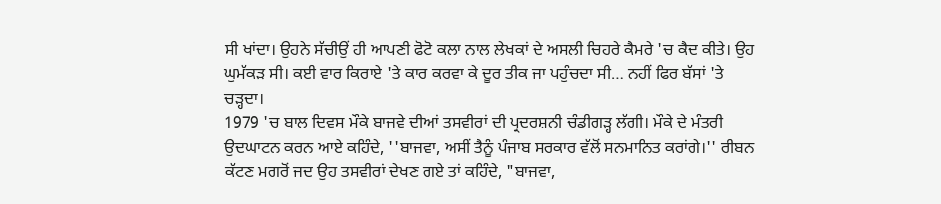ਸੀ ਖਾਂਦਾ। ਉਹਨੇ ਸੱਚੀਉਂ ਹੀ ਆਪਣੀ ਫੋਟੋ ਕਲਾ ਨਾਲ ਲੇਖਕਾਂ ਦੇ ਅਸਲੀ ਚਿਹਰੇ ਕੈਮਰੇ 'ਚ ਕੈਦ ਕੀਤੇ। ਉਹ ਘੁਮੱਕੜ ਸੀ। ਕਈ ਵਾਰ ਕਿਰਾਏ 'ਤੇ ਕਾਰ ਕਰਵਾ ਕੇ ਦੂਰ ਤੀਕ ਜਾ ਪਹੁੰਚਦਾ ਸੀ… ਨਹੀਂ ਫਿਰ ਬੱਸਾਂ 'ਤੇ ਚੜ੍ਹਦਾ।
1979 'ਚ ਬਾਲ ਦਿਵਸ ਮੌਕੇ ਬਾਜਵੇ ਦੀਆਂ ਤਸਵੀਰਾਂ ਦੀ ਪ੍ਰਦਰਸ਼ਨੀ ਚੰਡੀਗੜ੍ਹ ਲੱਗੀ। ਮੌਕੇ ਦੇ ਮੰਤਰੀ ਉਦਘਾਟਨ ਕਰਨ ਆਏ ਕਹਿੰਦੇ, ''ਬਾਜਵਾ, ਅਸੀਂ ਤੈਨੂੰ ਪੰਜਾਬ ਸਰਕਾਰ ਵੱਲੋਂ ਸਨਮਾਨਿਤ ਕਰਾਂਗੇ।'' ਰੀਬਨ ਕੱਟਣ ਮਗਰੋਂ ਜਦ ਉਹ ਤਸਵੀਰਾਂ ਦੇਖਣ ਗਏ ਤਾਂ ਕਹਿੰਦੇ, "ਬਾਜਵਾ,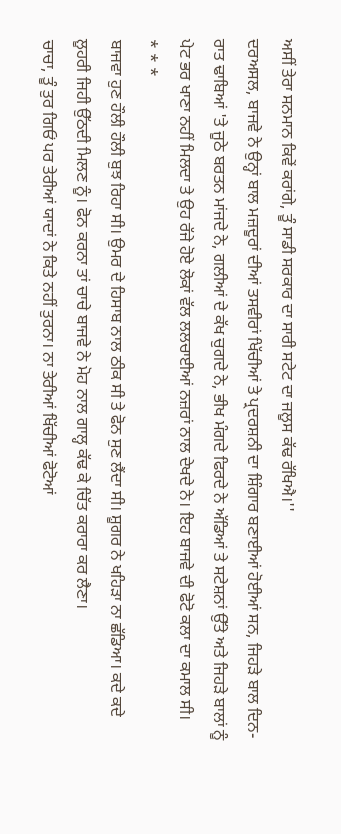ਅਸੀਂ ਤੇਰਾ ਸਨਮਾਨ ਕਿਵੇਂ ਕਰਾਂਗੇ, ਤੂੰ ਸਾਡੀ ਸਰਕਾਰ ਦਾ ਸਾਰੀ ਸਟੇਟ ਦਾ ਜਲੂਸ ਕੱਢ ਰੱਖਿਐ।''
ਦਰਅਸਲ, ਬਾਜਵੇ ਨੇ ਉਨ੍ਹਾਂ ਬਾਲ ਮਜ਼ਦੂਰਾਂ ਦੀਆਂ ਤਸਵੀਰਾਂ ਖਿੱਚੀਆਂ ਤੇ ਪ੍ਰਦਰਸ਼ਨੀ ਦਾ ਸ਼ਿੰਗਾਰ ਬਣਾਈਆਂ ਹੋਈਆਂ ਸਨ, ਜਿਹੜੇ ਬਾਲ ਦਿਨ-ਰਾਤ ਢਾਬਿਆਂ 'ਤੇ ਜੂਠੇ ਬਰਤਨ ਮਾਂਜਦੇ ਨੇ, ਗਲੀਆਂ ਦੇ ਕੱਖ ਚੁਗਦੇ ਨੇ, ਭੀਖ ਮੰਗਦੇ ਫਿਰਦੇ ਨੇ ਅੱਡਿਆਂ ਤੇ ਸਟੇਸ਼ਨਾਂ ਉੱਤੇ ਅਤੇ ਜਿਹੜੇ ਬਾਲਾਂ ਨੂੰ ਪੇਟ ਭਰ ਖਾਣਾ ਨਹੀਂ ਮਿਲਦਾ ਤੇ ਉਹ ਰੱਜੇ ਹੋਏ ਲੋਕਾਂ ਵੱਲ ਲਲਚਾਈਆਂ ਨਜ਼ਰਾਂ ਨਾਲ ਦੇਖਦੇ ਨੇ। ਇਹ ਬਾਜਵੇ ਦੀ ਫੋਟੋ ਕਲਾ ਦਾ ਕਮਾਲ ਸੀ।
* * *
ਬਾਜਵਾ ਹੁਣ ਹੌਲੀ ਹੌਲੀ ਬੁਝ ਰਿਹਾ ਸੀ। ਉਮਰ ਦੇ ਹਿਸਾਬ ਨਾਲ ਠੀਕ ਸੀ ਤੇ ਫੋਨ ਸੁਣ ਲੈਂਦਾ ਸੀ। ਸ਼ੂਗਰ ਨੇ ਖਹਿੜਾ ਨਾ ਛੱਡਿਆ। ਕਦੇ ਕਦੇ ਲੂਹਰੀ ਜਿਹੀ ਉੱਠਦੀ ਮਿਲਣ ਨੂੰ। ਫੋਨ ਕਰਨਾ ਤਾਂ ਚਾਚੇ ਬਾਜਵੇ ਨੇ ਮੋਹ ਨਾਲ ਗਾਲ੍ਹ ਕੱਢ ਕੇ ਚਿੱਤ ਕਰਾਰਾ ਕਰ ਲੈਣਾ।
ਚਾਚਾ, ਤੂੰ ਤੁਰ ਗਿਓਂ ਪਰ ਤੇਰੀਆਂ ਯਾਦਾਂ ਨੇ ਕਿਤੇ ਨਹੀਂ ਤੁਰਨਾ। ਨਾ ਤੇਰੀਆਂ ਖਿੱਚੀਆਂ ਫੋਟੋਆਂ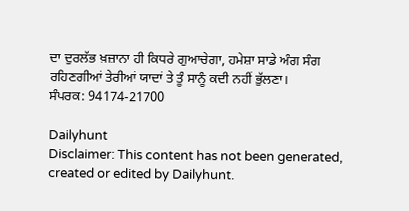ਦਾ ਦੁਰਲੱਭ ਖ਼ਜ਼ਾਨਾ ਹੀ ਕਿਧਰੇ ਗੁਆਚੇਗਾ, ਹਮੇਸ਼ਾ ਸਾਡੇ ਅੰਗ ਸੰਗ ਰਹਿਣਗੀਆਂ ਤੇਰੀਆਂ ਯਾਦਾਂ ਤੇ ਤੂੰ ਸਾਨੂੰ ਕਦੀ ਨਹੀਂ ਭੁੱਲਣਾ।
ਸੰਪਰਕ: 94174-21700

Dailyhunt
Disclaimer: This content has not been generated, created or edited by Dailyhunt.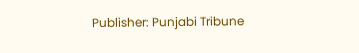Publisher: Punjabi Tribune